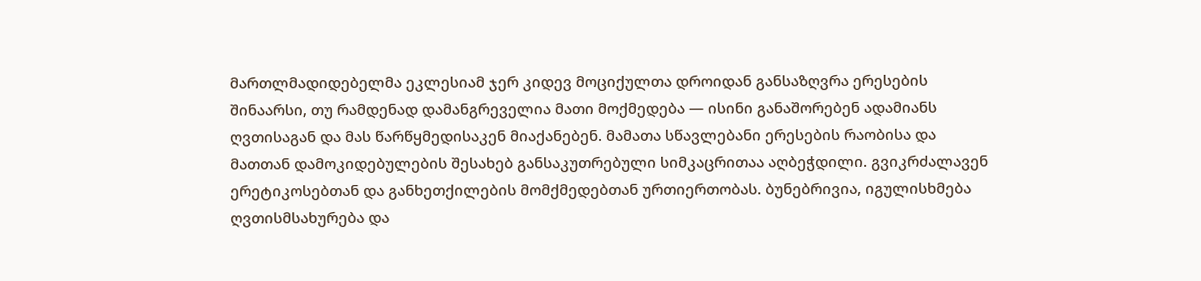მართლმადიდებელმა ეკლესიამ ჯერ კიდევ მოციქულთა დროიდან განსაზღვრა ერესების შინაარსი, თუ რამდენად დამანგრეველია მათი მოქმედება — ისინი განაშორებენ ადამიანს ღვთისაგან და მას წარწყმედისაკენ მიაქანებენ. მამათა სწავლებანი ერესების რაობისა და მათთან დამოკიდებულების შესახებ განსაკუთრებული სიმკაცრითაა აღბეჭდილი. გვიკრძალავენ ერეტიკოსებთან და განხეთქილების მომქმედებთან ურთიერთობას. ბუნებრივია, იგულისხმება ღვთისმსახურება და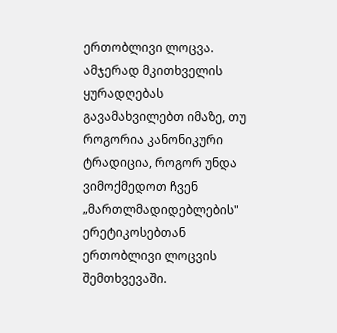ერთობლივი ლოცვა.
ამჯერად მკითხველის ყურადღებას გავამახვილებთ იმაზე, თუ როგორია კანონიკური ტრადიცია, როგორ უნდა ვიმოქმედოთ ჩვენ „მართლმადიდებლების" ერეტიკოსებთან ერთობლივი ლოცვის შემთხვევაში.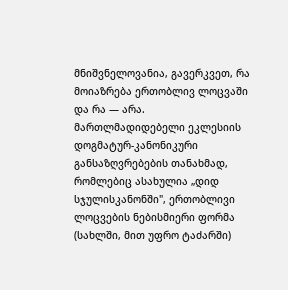მნიშვნელოვანია, გავერკვეთ, რა მოიაზრება ერთობლივ ლოცვაში და რა — არა.
მართლმადიდებელი ეკლესიის დოგმატურ-კანონიკური განსაზღვრებების თანახმად, რომლებიც ასახულია „დიდ სჯულისკანონში", ერთობლივი ლოცვების ნებისმიერი ფორმა (სახლში, მით უფრო ტაძარში)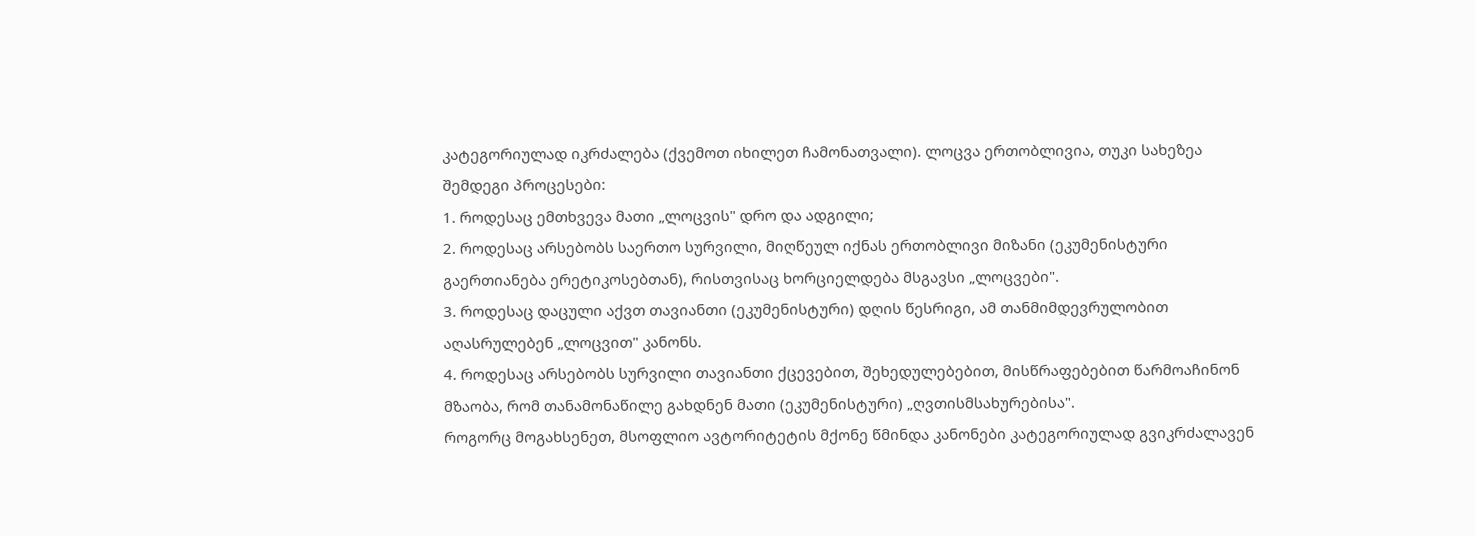კატეგორიულად იკრძალება (ქვემოთ იხილეთ ჩამონათვალი). ლოცვა ერთობლივია, თუკი სახეზეა შემდეგი პროცესები:
1. როდესაც ემთხვევა მათი „ლოცვის" დრო და ადგილი;
2. როდესაც არსებობს საერთო სურვილი, მიღწეულ იქნას ერთობლივი მიზანი (ეკუმენისტური გაერთიანება ერეტიკოსებთან), რისთვისაც ხორციელდება მსგავსი „ლოცვები".
3. როდესაც დაცული აქვთ თავიანთი (ეკუმენისტური) დღის წესრიგი, ამ თანმიმდევრულობით აღასრულებენ „ლოცვით" კანონს.
4. როდესაც არსებობს სურვილი თავიანთი ქცევებით, შეხედულებებით, მისწრაფებებით წარმოაჩინონ მზაობა, რომ თანამონაწილე გახდნენ მათი (ეკუმენისტური) „ღვთისმსახურებისა".
როგორც მოგახსენეთ, მსოფლიო ავტორიტეტის მქონე წმინდა კანონები კატეგორიულად გვიკრძალავენ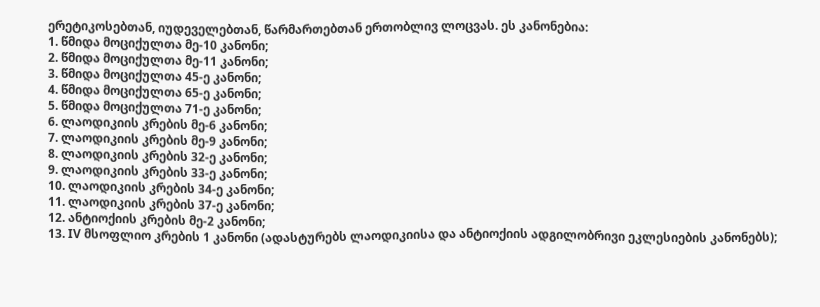ერეტიკოსებთან, იუდეველებთან, წარმართებთან ერთობლივ ლოცვას. ეს კანონებია:
1. წმიდა მოციქულთა მე-10 კანონი;
2. წმიდა მოციქულთა მე-11 კანონი;
3. წმიდა მოციქულთა 45-ე კანონი;
4. წმიდა მოციქულთა 65-ე კანონი;
5. წმიდა მოციქულთა 71-ე კანონი;
6. ლაოდიკიის კრების მე-6 კანონი;
7. ლაოდიკიის კრების მე-9 კანონი;
8. ლაოდიკიის კრების 32-ე კანონი;
9. ლაოდიკიის კრების 33-ე კანონი;
10. ლაოდიკიის კრების 34-ე კანონი;
11. ლაოდიკიის კრების 37-ე კანონი;
12. ანტიოქიის კრების მე-2 კანონი;
13. IV მსოფლიო კრების 1 კანონი (ადასტურებს ლაოდიკიისა და ანტიოქიის ადგილობრივი ეკლესიების კანონებს);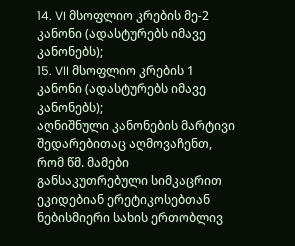14. VI მსოფლიო კრების მე-2 კანონი (ადასტურებს იმავე კანონებს);
15. VII მსოფლიო კრების 1 კანონი (ადასტურებს იმავე კანონებს);
აღნიშნული კანონების მარტივი შედარებითაც აღმოვაჩენთ, რომ წმ. მამები განსაკუთრებული სიმკაცრით ეკიდებიან ერეტიკოსებთან ნებისმიერი სახის ერთობლივ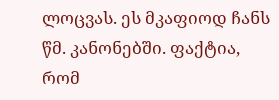ლოცვას. ეს მკაფიოდ ჩანს წმ. კანონებში. ფაქტია, რომ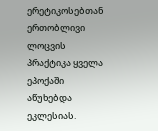ერეტიკოსებთან ერთობლივი ლოცვის პრაქტიკა ყველა ეპოქაში აწუხებდა ეკლესიას.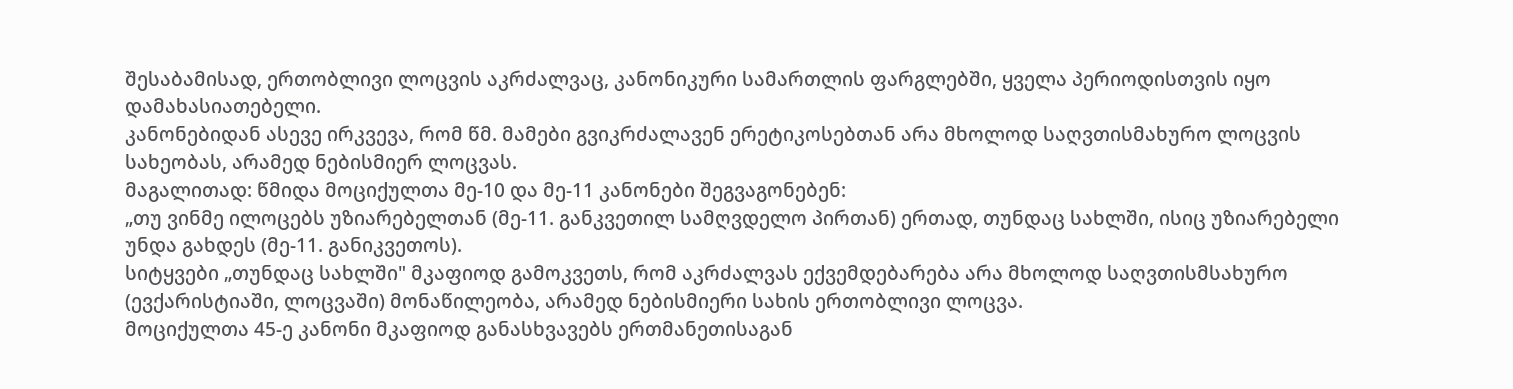შესაბამისად, ერთობლივი ლოცვის აკრძალვაც, კანონიკური სამართლის ფარგლებში, ყველა პერიოდისთვის იყო დამახასიათებელი.
კანონებიდან ასევე ირკვევა, რომ წმ. მამები გვიკრძალავენ ერეტიკოსებთან არა მხოლოდ საღვთისმახურო ლოცვის სახეობას, არამედ ნებისმიერ ლოცვას.
მაგალითად: წმიდა მოციქულთა მე-10 და მე-11 კანონები შეგვაგონებენ:
„თუ ვინმე ილოცებს უზიარებელთან (მე-11. განკვეთილ სამღვდელო პირთან) ერთად, თუნდაც სახლში, ისიც უზიარებელი უნდა გახდეს (მე-11. განიკვეთოს).
სიტყვები „თუნდაც სახლში" მკაფიოდ გამოკვეთს, რომ აკრძალვას ექვემდებარება არა მხოლოდ საღვთისმსახურო (ევქარისტიაში, ლოცვაში) მონაწილეობა, არამედ ნებისმიერი სახის ერთობლივი ლოცვა.
მოციქულთა 45-ე კანონი მკაფიოდ განასხვავებს ერთმანეთისაგან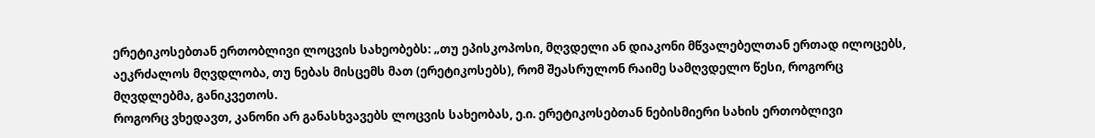ერეტიკოსებთან ერთობლივი ლოცვის სახეობებს: „თუ ეპისკოპოსი, მღვდელი ან დიაკონი მწვალებელთან ერთად ილოცებს, აეკრძალოს მღვდლობა, თუ ნებას მისცემს მათ (ერეტიკოსებს), რომ შეასრულონ რაიმე სამღვდელო წესი, როგორც მღვდლებმა, განიკვეთოს.
როგორც ვხედავთ, კანონი არ განასხვავებს ლოცვის სახეობას, ე.ი. ერეტიკოსებთან ნებისმიერი სახის ერთობლივი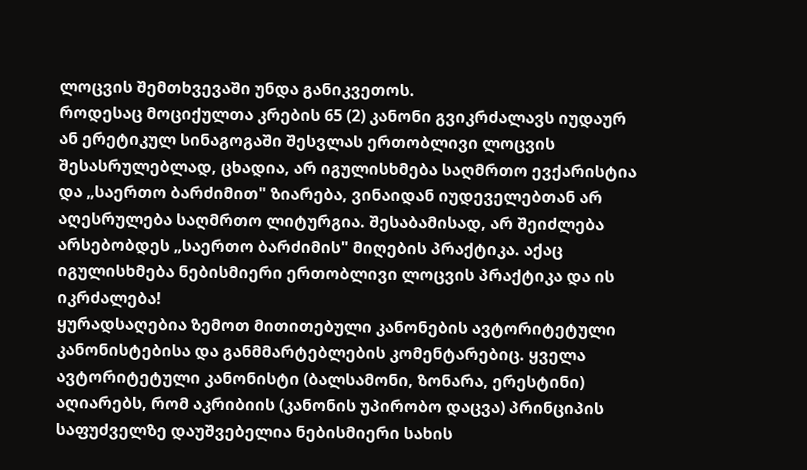ლოცვის შემთხვევაში უნდა განიკვეთოს.
როდესაც მოციქულთა კრების 65 (2) კანონი გვიკრძალავს იუდაურ ან ერეტიკულ სინაგოგაში შესვლას ერთობლივი ლოცვის შესასრულებლად, ცხადია, არ იგულისხმება საღმრთო ევქარისტია და „საერთო ბარძიმით" ზიარება, ვინაიდან იუდეველებთან არ აღესრულება საღმრთო ლიტურგია. შესაბამისად, არ შეიძლება არსებობდეს „საერთო ბარძიმის" მიღების პრაქტიკა. აქაც იგულისხმება ნებისმიერი ერთობლივი ლოცვის პრაქტიკა და ის იკრძალება!
ყურადსაღებია ზემოთ მითითებული კანონების ავტორიტეტული კანონისტებისა და განმმარტებლების კომენტარებიც. ყველა ავტორიტეტული კანონისტი (ბალსამონი, ზონარა, ერესტინი) აღიარებს, რომ აკრიბიის (კანონის უპირობო დაცვა) პრინციპის საფუძველზე დაუშვებელია ნებისმიერი სახის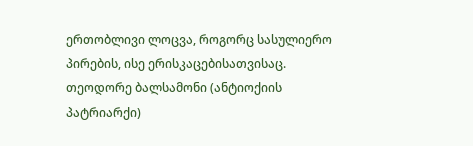ერთობლივი ლოცვა, როგორც სასულიერო პირების, ისე ერისკაცებისათვისაც.
თეოდორე ბალსამონი (ანტიოქიის პატრიარქი)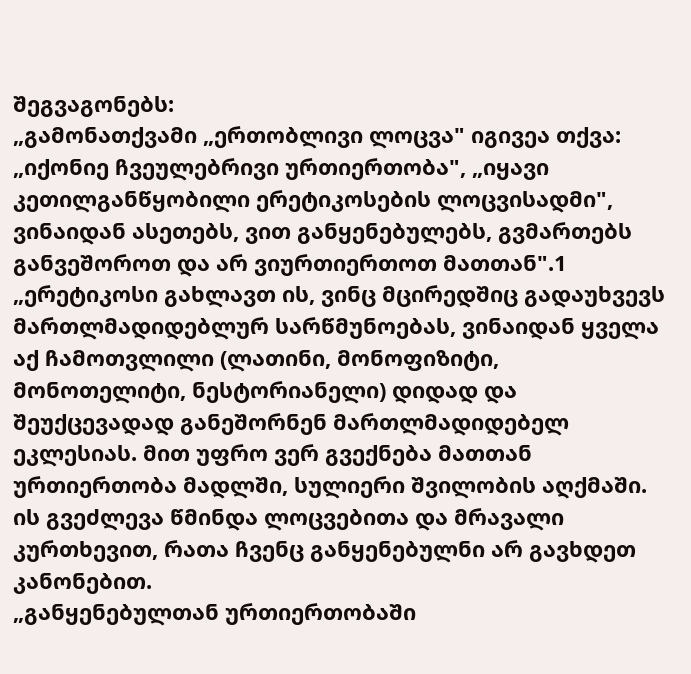შეგვაგონებს:
„გამონათქვამი „ერთობლივი ლოცვა" იგივეა თქვა: „იქონიე ჩვეულებრივი ურთიერთობა", „იყავი კეთილგანწყობილი ერეტიკოსების ლოცვისადმი", ვინაიდან ასეთებს, ვით განყენებულებს, გვმართებს განვეშოროთ და არ ვიურთიერთოთ მათთან".1
„ერეტიკოსი გახლავთ ის, ვინც მცირედშიც გადაუხვევს მართლმადიდებლურ სარწმუნოებას, ვინაიდან ყველა აქ ჩამოთვლილი (ლათინი, მონოფიზიტი, მონოთელიტი, ნესტორიანელი) დიდად და შეუქცევადად განეშორნენ მართლმადიდებელ ეკლესიას. მით უფრო ვერ გვექნება მათთან ურთიერთობა მადლში, სულიერი შვილობის აღქმაში. ის გვეძლევა წმინდა ლოცვებითა და მრავალი კურთხევით, რათა ჩვენც განყენებულნი არ გავხდეთ კანონებით.
„განყენებულთან ურთიერთობაში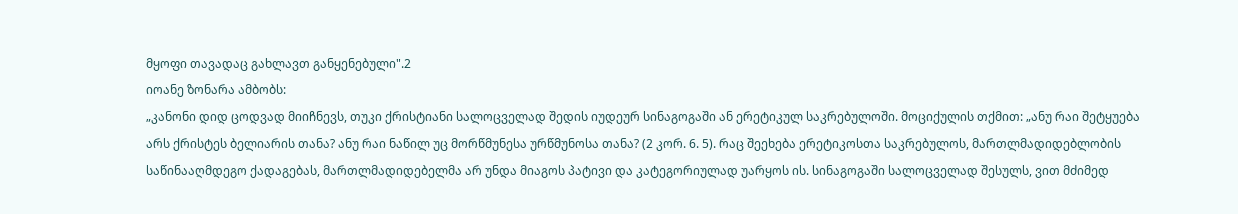მყოფი თავადაც გახლავთ განყენებული".2
იოანე ზონარა ამბობს:
„კანონი დიდ ცოდვად მიიჩნევს, თუკი ქრისტიანი სალოცველად შედის იუდეურ სინაგოგაში ან ერეტიკულ საკრებულოში. მოციქულის თქმით: „ანუ რაი შეტყუება არს ქრისტეს ბელიარის თანა? ანუ რაი ნაწილ უც მორწმუნესა ურწმუნოსა თანა? (2 კორ. 6. 5). რაც შეეხება ერეტიკოსთა საკრებულოს, მართლმადიდებლობის საწინააღმდეგო ქადაგებას, მართლმადიდებელმა არ უნდა მიაგოს პატივი და კატეგორიულად უარყოს ის. სინაგოგაში სალოცველად შესულს, ვით მძიმედ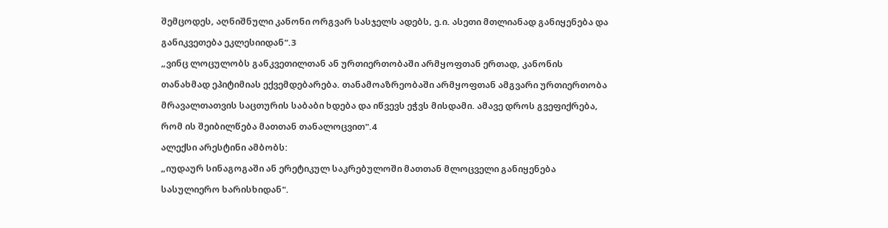შემცოდეს, აღნიშნული კანონი ორგვარ სასჯელს ადებს, ე.ი. ასეთი მთლიანად განიყენება და განიკვეთება ეკლესიიდან".3
„ვინც ლოცულობს განკვეთილთან ან ურთიერთობაში არმყოფთან ერთად, კანონის თანახმად ეპიტიმიას ექვემდებარება. თანამოაზრეობაში არმყოფთან ამგვარი ურთიერთობა მრავალთათვის საცთურის საბაბი ხდება და იწვევს ეჭვს მისდამი. ამავე დროს გვეფიქრება, რომ ის შეიბილწება მათთან თანალოცვით".4
ალექსი არესტინი ამბობს:
„იუდაურ სინაგოგაში ან ერეტიკულ საკრებულოში მათთან მლოცველი განიყენება სასულიერო ხარისხიდან".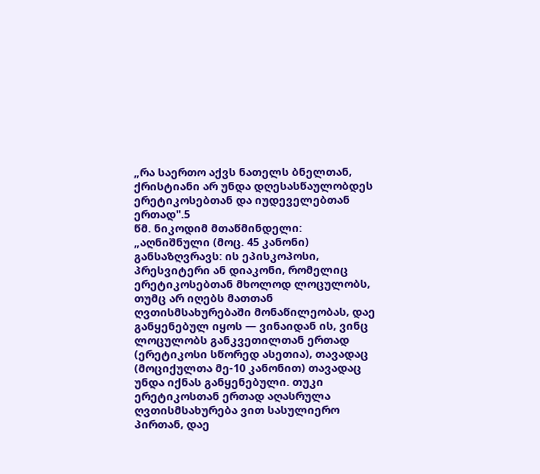„რა საერთო აქვს ნათელს ბნელთან, ქრისტიანი არ უნდა დღესასწაულობდეს ერეტიკოსებთან და იუდეველებთან ერთად".5
წმ. ნიკოდიმ მთაწმინდელი:
„აღნიშნული (მოც. 45 კანონი) განსაზღვრავს: ის ეპისკოპოსი, პრესვიტერი ან დიაკონი, რომელიც ერეტიკოსებთან მხოლოდ ლოცულობს, თუმც არ იღებს მათთან ღვთისმსახურებაში მონაწილეობას, დაე განყენებულ იყოს — ვინაიდან ის, ვინც ლოცულობს განკვეთილთან ერთად (ერეტიკოსი სწორედ ასეთია), თავადაც (მოციქულთა მე-10 კანონით) თავადაც უნდა იქნას განყენებული. თუკი ერეტიკოსთან ერთად აღასრულა ღვთისმსახურება ვით სასულიერო პირთან, დაე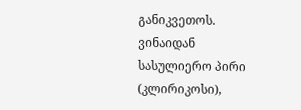განიკვეთოს. ვინაიდან სასულიერო პირი (კლირიკოსი),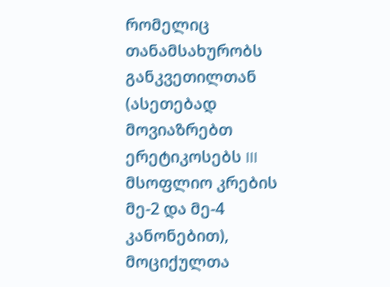რომელიც თანამსახურობს განკვეთილთან (ასეთებად მოვიაზრებთ ერეტიკოსებს III მსოფლიო კრების მე-2 და მე-4 კანონებით), მოციქულთა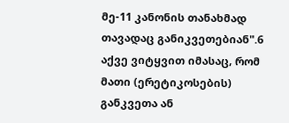მე-11 კანონის თანახმად თავადაც განიკვეთებიან".6
აქვე ვიტყვით იმასაც, რომ მათი (ერეტიკოსების) განკვეთა ან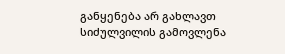განყენება არ გახლავთ სიძულვილის გამოვლენა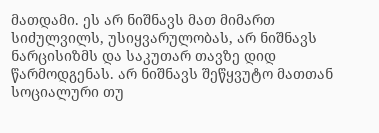მათდამი. ეს არ ნიშნავს მათ მიმართ სიძულვილს, უსიყვარულობას, არ ნიშნავს ნარცისიზმს და საკუთარ თავზე დიდ წარმოდგენას. არ ნიშნავს შეწყვუტო მათთან სოციალური თუ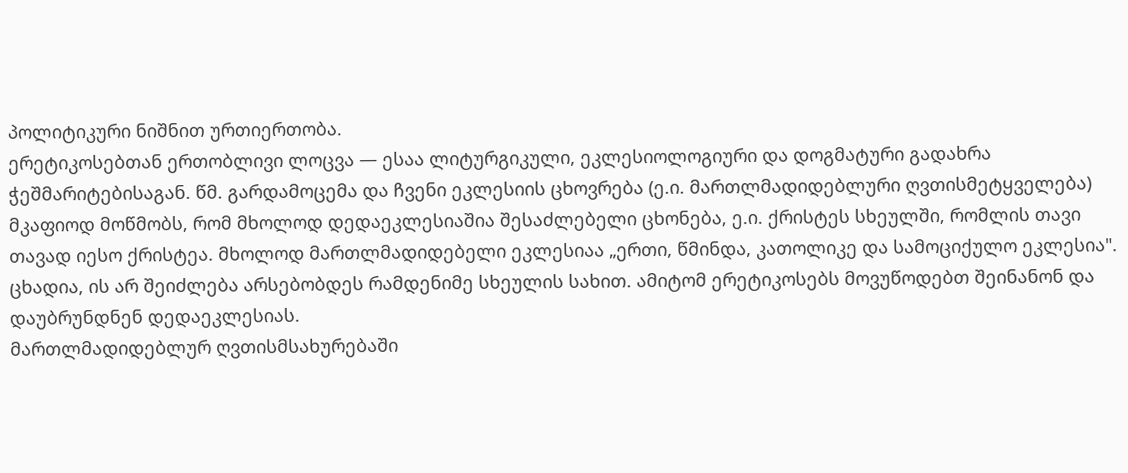პოლიტიკური ნიშნით ურთიერთობა.
ერეტიკოსებთან ერთობლივი ლოცვა — ესაა ლიტურგიკული, ეკლესიოლოგიური და დოგმატური გადახრა ჭეშმარიტებისაგან. წმ. გარდამოცემა და ჩვენი ეკლესიის ცხოვრება (ე.ი. მართლმადიდებლური ღვთისმეტყველება) მკაფიოდ მოწმობს, რომ მხოლოდ დედაეკლესიაშია შესაძლებელი ცხონება, ე.ი. ქრისტეს სხეულში, რომლის თავი თავად იესო ქრისტეა. მხოლოდ მართლმადიდებელი ეკლესიაა „ერთი, წმინდა, კათოლიკე და სამოციქულო ეკლესია". ცხადია, ის არ შეიძლება არსებობდეს რამდენიმე სხეულის სახით. ამიტომ ერეტიკოსებს მოვუწოდებთ შეინანონ და დაუბრუნდნენ დედაეკლესიას.
მართლმადიდებლურ ღვთისმსახურებაში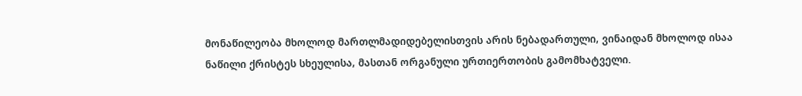მონაწილეობა მხოლოდ მართლმადიდებელისთვის არის ნებადართული, ვინაიდან მხოლოდ ისაა ნაწილი ქრისტეს სხეულისა, მასთან ორგანული ურთიერთობის გამომხატველი.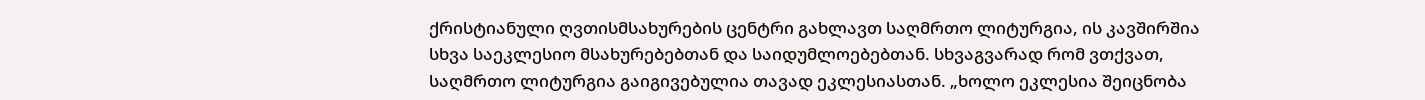ქრისტიანული ღვთისმსახურების ცენტრი გახლავთ საღმრთო ლიტურგია, ის კავშირშია სხვა საეკლესიო მსახურებებთან და საიდუმლოებებთან. სხვაგვარად რომ ვთქვათ, საღმრთო ლიტურგია გაიგივებულია თავად ეკლესიასთან. „ხოლო ეკლესია შეიცნობა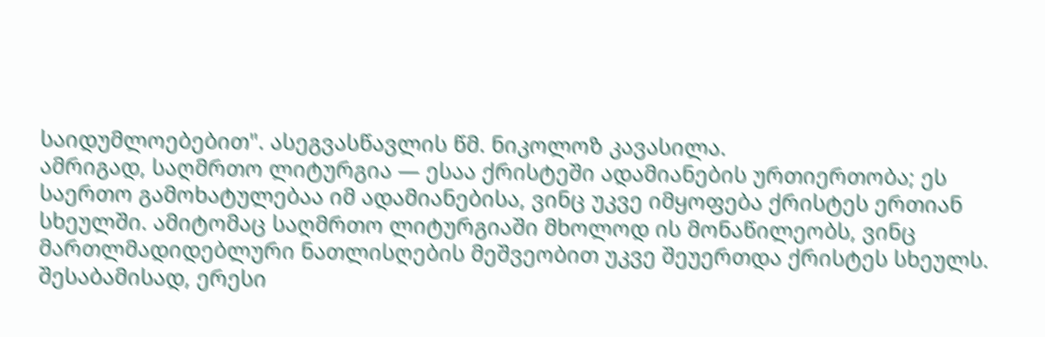საიდუმლოებებით". ასეგვასწავლის წმ. ნიკოლოზ კავასილა.
ამრიგად, საღმრთო ლიტურგია — ესაა ქრისტეში ადამიანების ურთიერთობა; ეს საერთო გამოხატულებაა იმ ადამიანებისა, ვინც უკვე იმყოფება ქრისტეს ერთიან სხეულში. ამიტომაც საღმრთო ლიტურგიაში მხოლოდ ის მონაწილეობს, ვინც მართლმადიდებლური ნათლისღების მეშვეობით უკვე შეუერთდა ქრისტეს სხეულს.
შესაბამისად, ერესი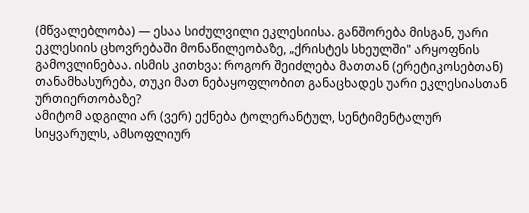(მწვალებლობა) — ესაა სიძულვილი ეკლესიისა. განშორება მისგან, უარი ეკლესიის ცხოვრებაში მონაწილეობაზე, „ქრისტეს სხეულში" არყოფნის გამოვლინებაა. ისმის კითხვა: როგორ შეიძლება მათთან (ერეტიკოსებთან) თანამხასურება, თუკი მათ ნებაყოფლობით განაცხადეს უარი ეკლესიასთან ურთიერთობაზე?
ამიტომ ადგილი არ (ვერ) ექნება ტოლერანტულ, სენტიმენტალურ სიყვარულს, ამსოფლიურ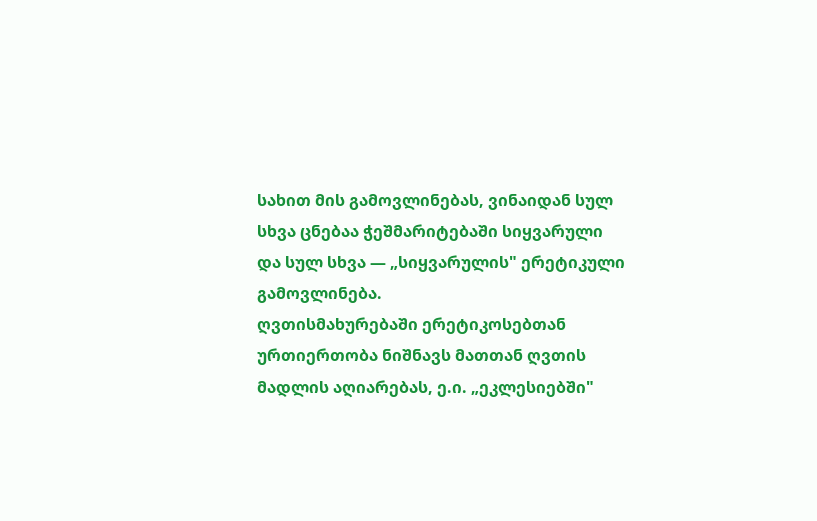სახით მის გამოვლინებას, ვინაიდან სულ სხვა ცნებაა ჭეშმარიტებაში სიყვარული და სულ სხვა — „სიყვარულის" ერეტიკული გამოვლინება.
ღვთისმახურებაში ერეტიკოსებთან ურთიერთობა ნიშნავს მათთან ღვთის მადლის აღიარებას, ე.ი. „ეკლესიებში"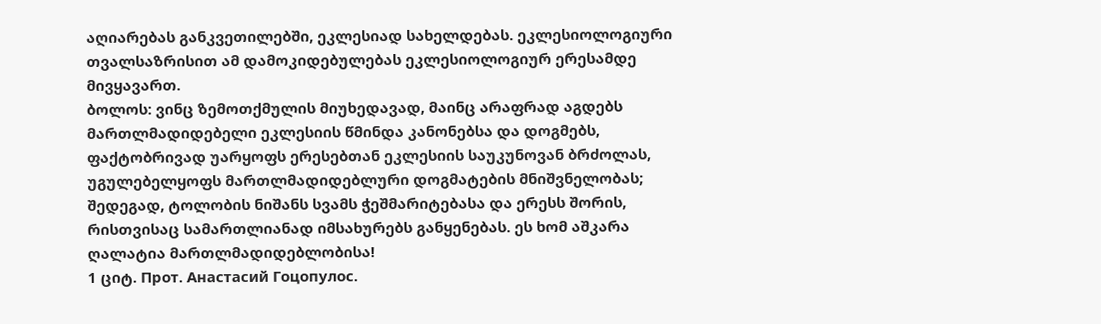აღიარებას განკვეთილებში, ეკლესიად სახელდებას. ეკლესიოლოგიური თვალსაზრისით ამ დამოკიდებულებას ეკლესიოლოგიურ ერესამდე მივყავართ.
ბოლოს: ვინც ზემოთქმულის მიუხედავად, მაინც არაფრად აგდებს მართლმადიდებელი ეკლესიის წმინდა კანონებსა და დოგმებს, ფაქტობრივად უარყოფს ერესებთან ეკლესიის საუკუნოვან ბრძოლას, უგულებელყოფს მართლმადიდებლური დოგმატების მნიშვნელობას; შედეგად, ტოლობის ნიშანს სვამს ჭეშმარიტებასა და ერესს შორის, რისთვისაც სამართლიანად იმსახურებს განყენებას. ეს ხომ აშკარა ღალატია მართლმადიდებლობისა!
1 ციტ. Прот. Анастасий Гоцопулос.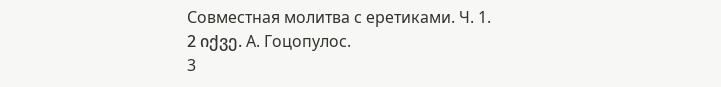Совместная молитва с еретиками. Ч. 1.
2 იქვე. А. Гоцопулос.
3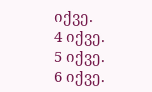იქვე.
4 იქვე.
5 იქვე.
6 იქვე.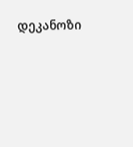დეკანოზი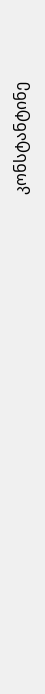კონსტანტინე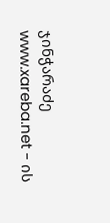ჯინჭარაძე
www.xareba.net - ის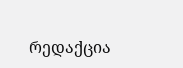რედაქცია